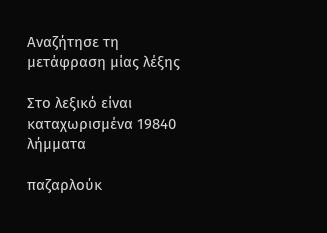Αναζήτησε τη μετάφραση μίας λέξης

Στο λεξικό είναι καταχωρισμένα 19840 λήμματα

παζαρλούκ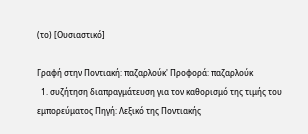(το) [Ουσιαστικό]

Γραφή στην Ποντιακή: παζαρλούκ' Προφορά: παζαρλούκ
  1. συζήτηση διαπραγμάτευση για τον καθορισμό της τιμής του εμπορεύματος Πηγή: Λεξικό της Ποντιακής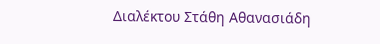Διαλέκτου Στάθη Αθανασιάδη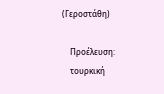(Γεροστάθη)

    Προέλευση:
    τουρκική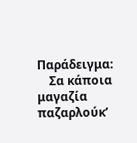Παράδειγμα:
    Σα κάποια μαγαζία παζαρλούκ’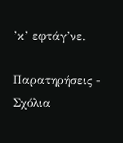’κ’ εφτάγ’νε.

Παρατηρήσεις - Σχόλια